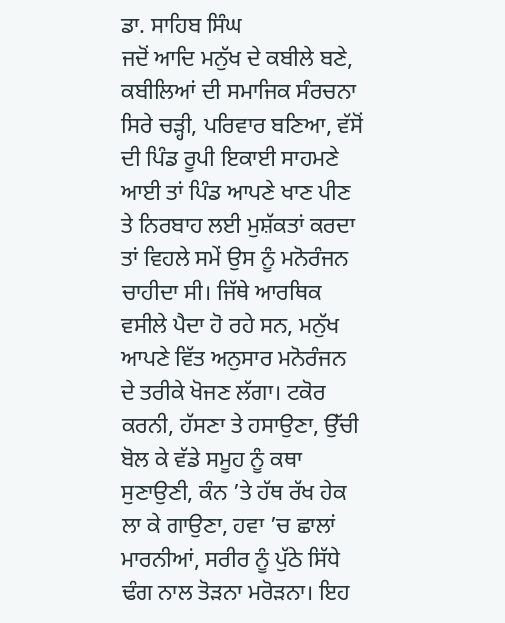ਡਾ. ਸਾਹਿਬ ਸਿੰਘ
ਜਦੋਂ ਆਦਿ ਮਨੁੱਖ ਦੇ ਕਬੀਲੇ ਬਣੇ, ਕਬੀਲਿਆਂ ਦੀ ਸਮਾਜਿਕ ਸੰਰਚਨਾ ਸਿਰੇ ਚੜ੍ਹੀ, ਪਰਿਵਾਰ ਬਣਿਆ, ਵੱਸੋਂ ਦੀ ਪਿੰਡ ਰੂਪੀ ਇਕਾਈ ਸਾਹਮਣੇ ਆਈ ਤਾਂ ਪਿੰਡ ਆਪਣੇ ਖਾਣ ਪੀਣ ਤੇ ਨਿਰਬਾਹ ਲਈ ਮੁਸ਼ੱਕਤਾਂ ਕਰਦਾ ਤਾਂ ਵਿਹਲੇ ਸਮੇਂ ਉਸ ਨੂੰ ਮਨੋਰੰਜਨ ਚਾਹੀਦਾ ਸੀ। ਜਿੱਥੇ ਆਰਥਿਕ ਵਸੀਲੇ ਪੈਦਾ ਹੋ ਰਹੇ ਸਨ, ਮਨੁੱਖ ਆਪਣੇ ਵਿੱਤ ਅਨੁਸਾਰ ਮਨੋਰੰਜਨ ਦੇ ਤਰੀਕੇ ਖੋਜਣ ਲੱਗਾ। ਟਕੋਰ ਕਰਨੀ, ਹੱਸਣਾ ਤੇ ਹਸਾਉਣਾ, ਉੱਚੀ ਬੋਲ ਕੇ ਵੱਡੇ ਸਮੂਹ ਨੂੰ ਕਥਾ ਸੁਣਾਉਣੀ, ਕੰਨ ’ਤੇ ਹੱਥ ਰੱਖ ਹੇਕ ਲਾ ਕੇ ਗਾਉਣਾ, ਹਵਾ ’ਚ ਛਾਲਾਂ ਮਾਰਨੀਆਂ, ਸਰੀਰ ਨੂੰ ਪੁੱਠੇ ਸਿੱਧੇ ਢੰਗ ਨਾਲ ਤੋੜਨਾ ਮਰੋੜਨਾ। ਇਹ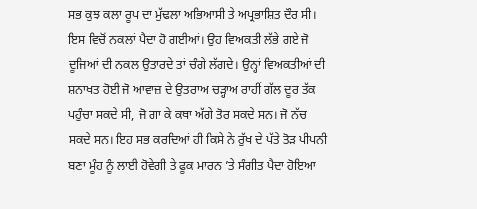ਸਭ ਕੁਝ ਕਲਾ ਰੂਪ ਦਾ ਮੁੱਢਲਾ ਅਭਿਆਸੀ ਤੇ ਅਪ੍ਰਭਾਸ਼ਿਤ ਦੌਰ ਸੀ। ਇਸ ਵਿਚੋਂ ਨਕਲਾਂ ਪੈਦਾ ਹੋ ਗਈਆਂ। ਉਹ ਵਿਅਕਤੀ ਲੱਭੇ ਗਏ ਜੋ ਦੂਜਿਆਂ ਦੀ ਨਕਲ ਉਤਾਰਦੇ ਤਾਂ ਚੰਗੇ ਲੱਗਦੇ। ਉਨ੍ਹਾਂ ਵਿਅਕਤੀਆਂ ਦੀ ਸ਼ਨਾਖਤ ਹੋਈ ਜੋ ਆਵਾਜ਼ ਦੇ ਉਤਰਾਅ ਚੜ੍ਹਾਅ ਰਾਹੀਂ ਗੱਲ ਦੂਰ ਤੱਕ ਪਹੁੰਚਾ ਸਕਦੇ ਸੀ, ਜੋ ਗਾ ਕੇ ਕਥਾ ਅੱਗੇ ਤੋਰ ਸਕਦੇ ਸਨ। ਜੋ ਨੱਚ ਸਕਦੇ ਸਨ। ਇਹ ਸਭ ਕਰਦਿਆਂ ਹੀ ਕਿਸੇ ਨੇ ਰੁੱਖ ਦੇ ਪੱਤੇ ਤੋੜ ਪੀਪਨੀ ਬਣਾ ਮੂੰਹ ਨੂੰ ਲਾਈ ਹੋਵੇਗੀ ਤੇ ਫੂਕ ਮਾਰਨ ’ਤੇ ਸੰਗੀਤ ਪੈਦਾ ਹੋਇਆ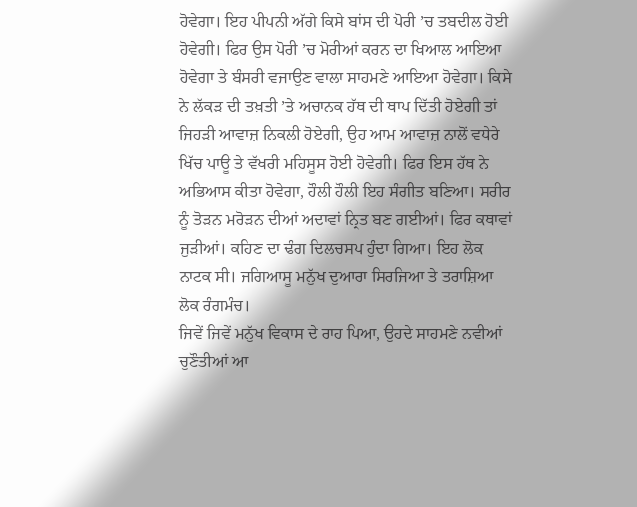ਹੋਵੇਗਾ। ਇਹ ਪੀਪਨੀ ਅੱਗੇ ਕਿਸੇ ਬਾਂਸ ਦੀ ਪੋਰੀ ’ਚ ਤਬਦੀਲ ਹੋਈ ਹੋਵੇਗੀ। ਫਿਰ ਉਸ ਪੋਰੀ ’ਚ ਮੋਰੀਆਂ ਕਰਨ ਦਾ ਖਿਆਲ ਆਇਆ ਹੋਵੇਗਾ ਤੇ ਬੰਸਰੀ ਵਜਾਉਣ ਵਾਲਾ ਸਾਹਮਣੇ ਆਇਆ ਹੋਵੇਗਾ। ਕਿਸੇ ਨੇ ਲੱਕੜ ਦੀ ਤਖ਼ਤੀ ’ਤੇ ਅਚਾਨਕ ਹੱਥ ਦੀ ਥਾਪ ਦਿੱਤੀ ਹੋਏਗੀ ਤਾਂ ਜਿਹੜੀ ਆਵਾਜ਼ ਨਿਕਲੀ ਹੋਏਗੀ, ਉਹ ਆਮ ਆਵਾਜ਼ ਨਾਲੋਂ ਵਧੇਰੇ ਖਿੱਚ ਪਾਊ ਤੇ ਵੱਖਰੀ ਮਹਿਸੂਸ ਹੋਈ ਹੋਵੇਗੀ। ਫਿਰ ਇਸ ਹੱਥ ਨੇ ਅਭਿਆਸ ਕੀਤਾ ਹੋਵੇਗਾ, ਹੌਲੀ ਹੌਲੀ ਇਹ ਸੰਗੀਤ ਬਣਿਆ। ਸਰੀਰ ਨੂੰ ਤੋੜਨ ਮਰੋੜਨ ਦੀਆਂ ਅਦਾਵਾਂ ਨ੍ਰਿਤ ਬਣ ਗਈਆਂ। ਫਿਰ ਕਥਾਵਾਂ ਜੁੜੀਆਂ। ਕਹਿਣ ਦਾ ਢੰਗ ਦਿਲਚਸਪ ਹੁੰਦਾ ਗਿਆ। ਇਹ ਲੋਕ ਨਾਟਕ ਸੀ। ਜਗਿਆਸੂ ਮਨੁੱਖ ਦੁਆਰਾ ਸਿਰਜਿਆ ਤੇ ਤਰਾਸ਼ਿਆ ਲੋਕ ਰੰਗਮੰਚ।
ਜਿਵੇਂ ਜਿਵੇਂ ਮਨੁੱਖ ਵਿਕਾਸ ਦੇ ਰਾਹ ਪਿਆ, ਉਹਦੇ ਸਾਹਮਣੇ ਨਵੀਆਂ ਚੁਣੌਤੀਆਂ ਆ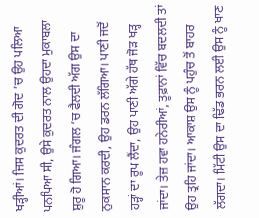ਖੜ੍ਹੀਆਂ। ਜਿਸ ਕੁਦਰਤ ਦੀ ਗੋਦ ’ਚ ਉਹ ਪਲਿਆ ਪਨਪਿਆ ਸੀ, ਉਸੇ ਕੁਦਰਤ ਨਾਲ ਉਹਦਾ ਮੁਕਾਬਲਾ ਸ਼ੁਰੂ ਹੋ ਗਿਆ। ਜੰਗਲ ’ਚ ਫੈਲਦੀ ਅੱਗ ਉਸ ਦਾ ਨੁਕਸਾਨ ਕਰਦੀ, ਉਹ ਡਰਨ ਲੱਗਿਆ। ਪਾਣੀ ਜਦੋਂ ਹੜ੍ਹਾਂ ਦਾ ਰੂਪ ਲੈਂਦਾ, ਉਹ ਪਾਣੀ ਅੱਗੇ ਹੱਥ ਜੋੜ ਖੜ੍ਹ ਜਾਂਦਾ। ਤੇਜ਼ ਹਵਾ ਹਨੇਰੀਆਂ, ਤੂਫ਼ਾਨਾਂ ਵਿੱਚ ਬਦਲਦੀ ਤਾਂ ਉਹ ਤ੍ਰਹਿ ਜਾਂਦਾ। ਆਕਾਸ਼ ਉਸ ਨੂੰ ਪਹੁੰਚ ਤੋਂ ਬਾਹਰ ਲੱਗਦਾ। ਮਿੱਟੀ ਉਸ ਦਾ ਢਿੱਡ ਭਰਨ ਲਈ ਉਸ ਨੂੰ ਖਾਣ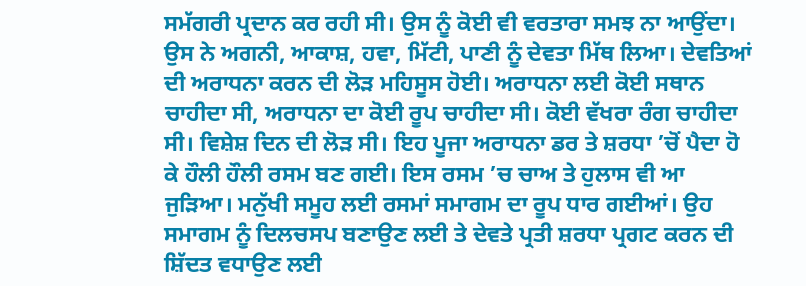ਸਮੱਗਰੀ ਪ੍ਰਦਾਨ ਕਰ ਰਹੀ ਸੀ। ਉਸ ਨੂੰ ਕੋਈ ਵੀ ਵਰਤਾਰਾ ਸਮਝ ਨਾ ਆਉਂਦਾ। ਉਸ ਨੇ ਅਗਨੀ, ਆਕਾਸ਼, ਹਵਾ, ਮਿੱਟੀ, ਪਾਣੀ ਨੂੰ ਦੇਵਤਾ ਮਿੱਥ ਲਿਆ। ਦੇਵਤਿਆਂ ਦੀ ਅਰਾਧਨਾ ਕਰਨ ਦੀ ਲੋੜ ਮਹਿਸੂਸ ਹੋਈ। ਅਰਾਧਨਾ ਲਈ ਕੋਈ ਸਥਾਨ ਚਾਹੀਦਾ ਸੀ, ਅਰਾਧਨਾ ਦਾ ਕੋਈ ਰੂਪ ਚਾਹੀਦਾ ਸੀ। ਕੋਈ ਵੱਖਰਾ ਰੰਗ ਚਾਹੀਦਾ ਸੀ। ਵਿਸ਼ੇਸ਼ ਦਿਨ ਦੀ ਲੋੜ ਸੀ। ਇਹ ਪੂਜਾ ਅਰਾਧਨਾ ਡਰ ਤੇ ਸ਼ਰਧਾ ’ਚੋਂ ਪੈਦਾ ਹੋ ਕੇ ਹੌਲੀ ਹੌਲੀ ਰਸਮ ਬਣ ਗਈ। ਇਸ ਰਸਮ ’ਚ ਚਾਅ ਤੇ ਹੁਲਾਸ ਵੀ ਆ ਜੁੜਿਆ। ਮਨੁੱਖੀ ਸਮੂਹ ਲਈ ਰਸਮਾਂ ਸਮਾਗਮ ਦਾ ਰੂਪ ਧਾਰ ਗਈਆਂ। ਉਹ ਸਮਾਗਮ ਨੂੰ ਦਿਲਚਸਪ ਬਣਾਉਣ ਲਈ ਤੇ ਦੇਵਤੇ ਪ੍ਰਤੀ ਸ਼ਰਧਾ ਪ੍ਰਗਟ ਕਰਨ ਦੀ ਸ਼ਿੱਦਤ ਵਧਾਉਣ ਲਈ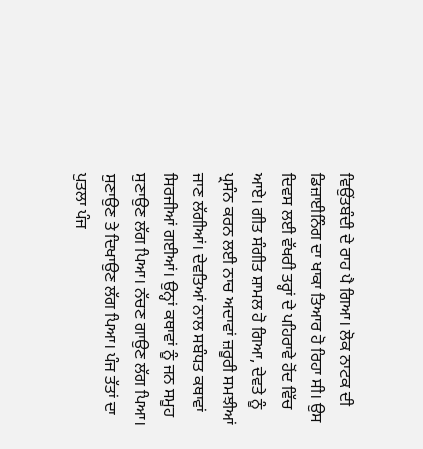ਵਿਉਂਤਬੰਦੀ ਦੇ ਰਾਹ ਪੈ ਗਿਆ। ਲੋਕ ਨਾਟਕ ਦੀ ਡਿਜ਼ਾਈਨਿੰਗ ਦਾ ਖਾਕਾ ਤਿਆਰ ਹੋ ਰਿਹਾ ਸੀ। ਉਸ ਦਿਵਸ ਲਈ ਵੱਖਰੀ ਤਰ੍ਹਾਂ ਦੇ ਪਹਿਰਾਵੇ ਹੋਂਦ ਵਿੱਚ ਆਏ। ਗੀਤ ਸੰਗੀਤ ਸ਼ਾਮਲ ਹੋ ਗਿਆ, ਦੇਵਤੇ ਨੂੰ ਪ੍ਰਸੰਨ ਕਰਨ ਲਈ ਨਾਚ ਅਦਾਵਾਂ ਜ਼ਰੂਰੀ ਸਮਝੀਆਂ ਜਾਣ ਲੱਗੀਆਂ। ਦੇਵਤਿਆਂ ਨਾਲ ਸਬੰਧਤ ਕਥਾਵਾਂ ਸਿਰਜੀਆਂ ਗਈਆਂ। ਉਨ੍ਹਾਂ ਕਥਾਵਾਂ ਨੂੰ ਜਨ ਸਮੂਹ ਸੁਣਾਉਣ ਲੱਗ ਪਿਆ। ਨੱਚਣ ਗਾਉਣ ਲੱਗ ਪਿਆ। ਸੁਣਾਉਣ ਤੇ ਦਿਖਾਉਣ ਲੱਗ ਪਿਆ। ਪੰਜ ਤੱਤਾਂ ਦਾ ਪੁਤਲਾ ਪੰਜ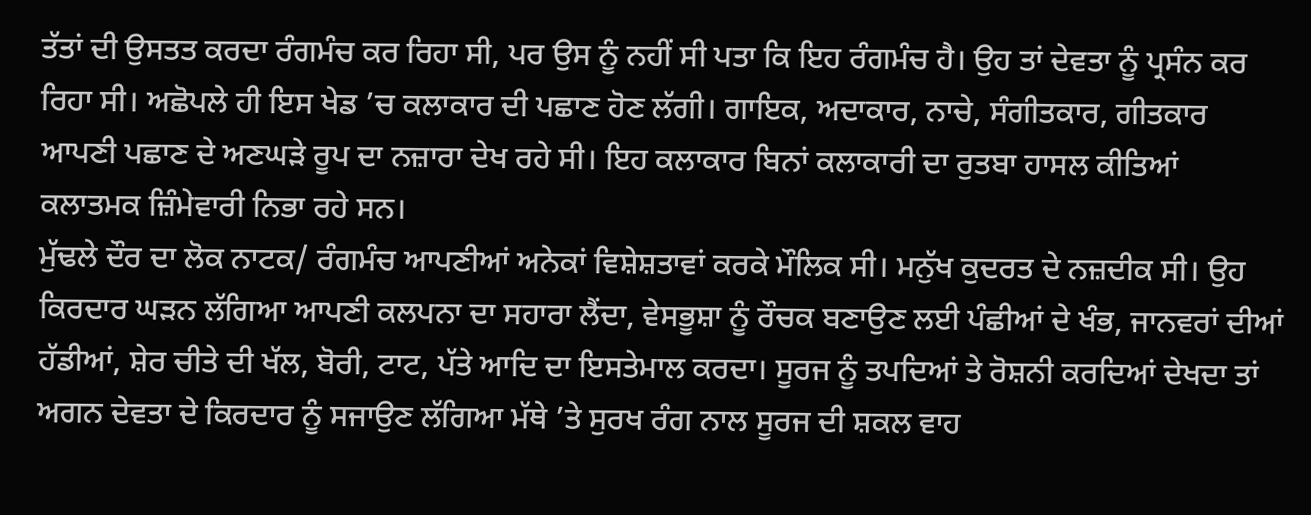ਤੱਤਾਂ ਦੀ ਉਸਤਤ ਕਰਦਾ ਰੰਗਮੰਚ ਕਰ ਰਿਹਾ ਸੀ, ਪਰ ਉਸ ਨੂੰ ਨਹੀਂ ਸੀ ਪਤਾ ਕਿ ਇਹ ਰੰਗਮੰਚ ਹੈ। ਉਹ ਤਾਂ ਦੇਵਤਾ ਨੂੰ ਪ੍ਰਸੰਨ ਕਰ ਰਿਹਾ ਸੀ। ਅਛੋਪਲੇ ਹੀ ਇਸ ਖੇਡ ’ਚ ਕਲਾਕਾਰ ਦੀ ਪਛਾਣ ਹੋਣ ਲੱਗੀ। ਗਾਇਕ, ਅਦਾਕਾਰ, ਨਾਚੇ, ਸੰਗੀਤਕਾਰ, ਗੀਤਕਾਰ ਆਪਣੀ ਪਛਾਣ ਦੇ ਅਣਘੜੇ ਰੂਪ ਦਾ ਨਜ਼ਾਰਾ ਦੇਖ ਰਹੇ ਸੀ। ਇਹ ਕਲਾਕਾਰ ਬਿਨਾਂ ਕਲਾਕਾਰੀ ਦਾ ਰੁਤਬਾ ਹਾਸਲ ਕੀਤਿਆਂ ਕਲਾਤਮਕ ਜ਼ਿੰਮੇਵਾਰੀ ਨਿਭਾ ਰਹੇ ਸਨ।
ਮੁੱਢਲੇ ਦੌਰ ਦਾ ਲੋਕ ਨਾਟਕ/ ਰੰਗਮੰਚ ਆਪਣੀਆਂ ਅਨੇਕਾਂ ਵਿਸ਼ੇਸ਼ਤਾਵਾਂ ਕਰਕੇ ਮੌਲਿਕ ਸੀ। ਮਨੁੱਖ ਕੁਦਰਤ ਦੇ ਨਜ਼ਦੀਕ ਸੀ। ਉਹ ਕਿਰਦਾਰ ਘੜਨ ਲੱਗਿਆ ਆਪਣੀ ਕਲਪਨਾ ਦਾ ਸਹਾਰਾ ਲੈਂਦਾ, ਵੇਸਭੂਸ਼ਾ ਨੂੰ ਰੌਚਕ ਬਣਾਉਣ ਲਈ ਪੰਛੀਆਂ ਦੇ ਖੰਭ, ਜਾਨਵਰਾਂ ਦੀਆਂ ਹੱਡੀਆਂ, ਸ਼ੇਰ ਚੀਤੇ ਦੀ ਖੱਲ, ਬੋਰੀ, ਟਾਟ, ਪੱਤੇ ਆਦਿ ਦਾ ਇਸਤੇਮਾਲ ਕਰਦਾ। ਸੂਰਜ ਨੂੰ ਤਪਦਿਆਂ ਤੇ ਰੋਸ਼ਨੀ ਕਰਦਿਆਂ ਦੇਖਦਾ ਤਾਂ ਅਗਨ ਦੇਵਤਾ ਦੇ ਕਿਰਦਾਰ ਨੂੰ ਸਜਾਉਣ ਲੱਗਿਆ ਮੱਥੇ ’ਤੇ ਸੁਰਖ ਰੰਗ ਨਾਲ ਸੂਰਜ ਦੀ ਸ਼ਕਲ ਵਾਹ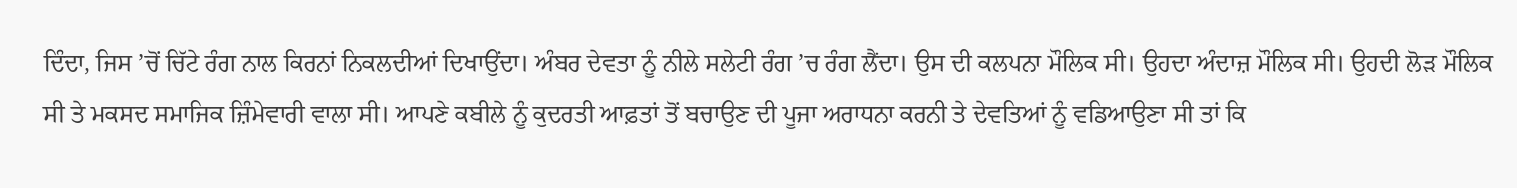ਦਿੰਦਾ, ਜਿਸ ’ਚੋਂ ਚਿੱਟੇ ਰੰਗ ਨਾਲ ਕਿਰਨਾਂ ਨਿਕਲਦੀਆਂ ਦਿਖਾਉਂਦਾ। ਅੰਬਰ ਦੇਵਤਾ ਨੂੰ ਨੀਲੇ ਸਲੇਟੀ ਰੰਗ ’ਚ ਰੰਗ ਲੈਂਦਾ। ਉਸ ਦੀ ਕਲਪਨਾ ਮੌਲਿਕ ਸੀ। ਉਹਦਾ ਅੰਦਾਜ਼ ਮੌਲਿਕ ਸੀ। ਉਹਦੀ ਲੋੜ ਮੌਲਿਕ ਸੀ ਤੇ ਮਕਸਦ ਸਮਾਜਿਕ ਜ਼ਿੰਮੇਵਾਰੀ ਵਾਲਾ ਸੀ। ਆਪਣੇ ਕਬੀਲੇ ਨੂੰ ਕੁਦਰਤੀ ਆਫ਼ਤਾਂ ਤੋਂ ਬਚਾਉਣ ਦੀ ਪੂਜਾ ਅਰਾਧਨਾ ਕਰਨੀ ਤੇ ਦੇਵਤਿਆਂ ਨੂੰ ਵਡਿਆਉਣਾ ਸੀ ਤਾਂ ਕਿ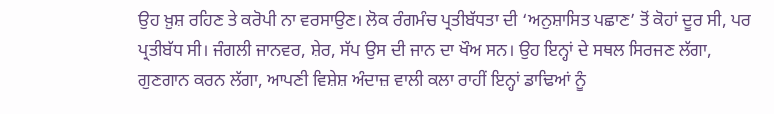ਉਹ ਖ਼ੁਸ਼ ਰਹਿਣ ਤੇ ਕਰੋਪੀ ਨਾ ਵਰਸਾਉਣ। ਲੋਕ ਰੰਗਮੰਚ ਪ੍ਰਤੀਬੱਧਤਾ ਦੀ ‘ਅਨੁਸ਼ਾਸਿਤ ਪਛਾਣ’ ਤੋਂ ਕੋਹਾਂ ਦੂਰ ਸੀ, ਪਰ ਪ੍ਰਤੀਬੱਧ ਸੀ। ਜੰਗਲੀ ਜਾਨਵਰ, ਸ਼ੇਰ, ਸੱਪ ਉਸ ਦੀ ਜਾਨ ਦਾ ਖੌਅ ਸਨ। ਉਹ ਇਨ੍ਹਾਂ ਦੇ ਸਥਲ ਸਿਰਜਣ ਲੱਗਾ, ਗੁਣਗਾਨ ਕਰਨ ਲੱਗਾ, ਆਪਣੀ ਵਿਸ਼ੇਸ਼ ਅੰਦਾਜ਼ ਵਾਲੀ ਕਲਾ ਰਾਹੀਂ ਇਨ੍ਹਾਂ ਡਾਢਿਆਂ ਨੂੰ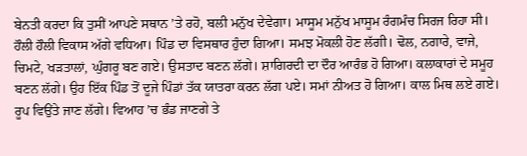ਬੇਨਤੀ ਕਰਦਾ ਕਿ ਤੁਸੀਂ ਆਪਣੇ ਸਥਾਨ ’ਤੇ ਰਹੋ, ਬਲੀ ਮਨੁੱਖ ਦੇਵੇਗਾ। ਮਾਸੂਮ ਮਨੁੱਖ ਮਾਸੂਮ ਰੰਗਮੰਚ ਸਿਰਜ ਰਿਹਾ ਸੀ।
ਹੌਲੀ ਹੌਲੀ ਵਿਕਾਸ ਅੱਗੇ ਵਧਿਆ। ਪਿੰਡ ਦਾ ਵਿਸਥਾਰ ਹੁੰਦਾ ਗਿਆ। ਸਮਝ ਮੋਕਲੀ ਹੋਣ ਲੱਗੀ। ਢੋਲ, ਨਗਾਰੇ, ਵਾਜੇ, ਚਿਮਟੇ, ਖੜਤਾਲਾਂ, ਘੁੰਗਰੂ ਬਣ ਗਏ। ਉਸਤਾਦ ਬਣਨ ਲੱਗੇ। ਸ਼ਾਗਿਰਦੀ ਦਾ ਦੌਰ ਆਰੰਭ ਹੋ ਗਿਆ। ਕਲਾਕਾਰਾਂ ਦੇ ਸਮੂਹ ਬਣਨ ਲੱਗੇ। ਉਹ ਇੱਕ ਪਿੰਡ ਤੋਂ ਦੂਜੇ ਪਿੰਡਾਂ ਤੱਕ ਯਾਤਰਾ ਕਰਨ ਲੱਗ ਪਏ। ਸਮਾਂ ਨੀਅਤ ਹੋ ਗਿਆ। ਕਾਲ ਮਿਥ ਲਏ ਗਏ। ਰੂਪ ਵਿਉਂਤੇ ਜਾਣ ਲੱਗੇ। ਵਿਆਹ ’ਚ ਭੰਡ ਜਾਣਗੇ ਤੇ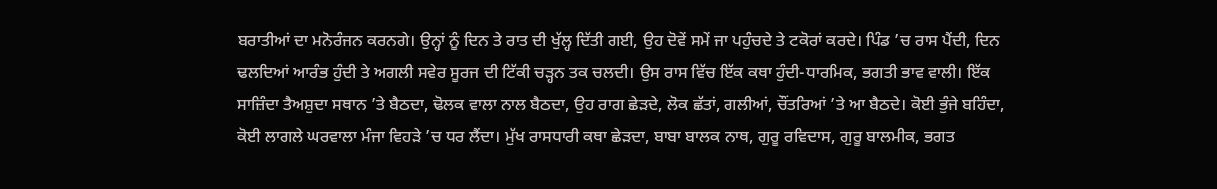ਬਰਾਤੀਆਂ ਦਾ ਮਨੋਰੰਜਨ ਕਰਨਗੇ। ਉਨ੍ਹਾਂ ਨੂੰ ਦਿਨ ਤੇ ਰਾਤ ਦੀ ਖੁੱਲ੍ਹ ਦਿੱਤੀ ਗਈ, ਉਹ ਦੋਵੇਂ ਸਮੇਂ ਜਾ ਪਹੁੰਚਦੇ ਤੇ ਟਕੋਰਾਂ ਕਰਦੇ। ਪਿੰਡ ’ਚ ਰਾਸ ਪੈਂਦੀ, ਦਿਨ ਢਲਦਿਆਂ ਆਰੰਭ ਹੁੰਦੀ ਤੇ ਅਗਲੀ ਸਵੇਰ ਸੂਰਜ ਦੀ ਟਿੱਕੀ ਚੜ੍ਹਨ ਤਕ ਚਲਦੀ। ਉਸ ਰਾਸ ਵਿੱਚ ਇੱਕ ਕਥਾ ਹੁੰਦੀ-ਧਾਰਮਿਕ, ਭਗਤੀ ਭਾਵ ਵਾਲੀ। ਇੱਕ ਸਾਜ਼ਿੰਦਾ ਤੈਅਸ਼ੁਦਾ ਸਥਾਨ ’ਤੇ ਬੈਠਦਾ, ਢੋਲਕ ਵਾਲਾ ਨਾਲ ਬੈਠਦਾ, ਉਹ ਰਾਗ ਛੇੜਦੇ, ਲੋਕ ਛੱਤਾਂ, ਗਲੀਆਂ, ਚੌਂਤਰਿਆਂ ’ਤੇ ਆ ਬੈਠਦੇ। ਕੋਈ ਭੁੰਜੇ ਬਹਿੰਦਾ, ਕੋਈ ਲਾਗਲੇ ਘਰਵਾਲਾ ਮੰਜਾ ਵਿਹੜੇ ’ਚ ਧਰ ਲੈਂਦਾ। ਮੁੱਖ ਰਾਸਧਾਰੀ ਕਥਾ ਛੇੜਦਾ, ਬਾਬਾ ਬਾਲਕ ਨਾਥ, ਗੁਰੂ ਰਵਿਦਾਸ, ਗੁਰੂ ਬਾਲਮੀਕ, ਭਗਤ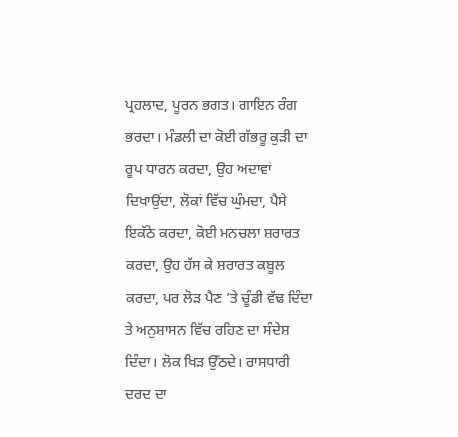ਪ੍ਰਹਲਾਦ, ਪੂਰਨ ਭਗਤ। ਗਾਇਨ ਰੰਗ ਭਰਦਾ। ਮੰਡਲੀ ਦਾ ਕੋਈ ਗੱਭਰੂ ਕੁੜੀ ਦਾ ਰੂਪ ਧਾਰਨ ਕਰਦਾ, ਉਹ ਅਦਾਵਾਂ ਦਿਖਾਉਂਦਾ, ਲੋਕਾਂ ਵਿੱਚ ਘੁੰਮਦਾ, ਪੈਸੇ ਇਕੱਠੇ ਕਰਦਾ, ਕੋਈ ਮਨਚਲਾ ਸ਼ਰਾਰਤ ਕਰਦਾ, ਉਹ ਹੱਸ ਕੇ ਸ਼ਰਾਰਤ ਕਬੂਲ ਕਰਦਾ, ਪਰ ਲੋੜ ਪੈਣ ’ਤੇ ਚੂੰਡੀ ਵੱਢ ਦਿੰਦਾ ਤੇ ਅਨੁਸ਼ਾਸਨ ਵਿੱਚ ਰਹਿਣ ਦਾ ਸੰਦੇਸ਼ ਦਿੰਦਾ। ਲੋਕ ਖਿੜ ਉੱਠਦੇ। ਰਾਸਧਾਰੀ ਦਰਦ ਦਾ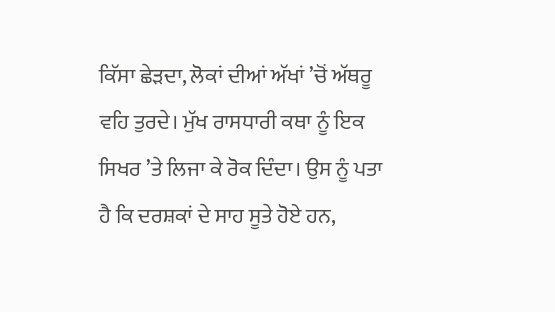ਕਿੱਸਾ ਛੇੜਦਾ, ਲੋਕਾਂ ਦੀਆਂ ਅੱਖਾਂ ’ਚੋਂ ਅੱਥਰੂ ਵਹਿ ਤੁਰਦੇ। ਮੁੱਖ ਰਾਸਧਾਰੀ ਕਥਾ ਨੂੰ ਇਕ ਸਿਖਰ ’ਤੇ ਲਿਜਾ ਕੇ ਰੋਕ ਦਿੰਦਾ। ਉਸ ਨੂੰ ਪਤਾ ਹੈ ਕਿ ਦਰਸ਼ਕਾਂ ਦੇ ਸਾਹ ਸੂਤੇ ਹੋਏ ਹਨ,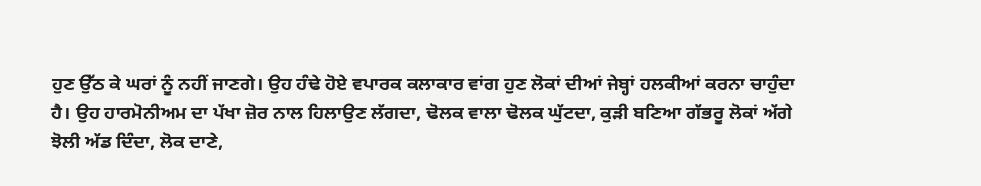ਹੁਣ ਉੱਠ ਕੇ ਘਰਾਂ ਨੂੰ ਨਹੀਂ ਜਾਣਗੇ। ਉਹ ਹੰਢੇ ਹੋਏ ਵਪਾਰਕ ਕਲਾਕਾਰ ਵਾਂਗ ਹੁਣ ਲੋਕਾਂ ਦੀਆਂ ਜੇਬ੍ਹਾਂ ਹਲਕੀਆਂ ਕਰਨਾ ਚਾਹੁੰਦਾ ਹੈ। ਉਹ ਹਾਰਮੋਨੀਅਮ ਦਾ ਪੱਖਾ ਜ਼ੋਰ ਨਾਲ ਹਿਲਾਉਣ ਲੱਗਦਾ, ਢੋਲਕ ਵਾਲਾ ਢੋਲਕ ਘੁੱਟਦਾ, ਕੁੜੀ ਬਣਿਆ ਗੱਭਰੂ ਲੋਕਾਂ ਅੱਗੇ ਝੋਲੀ ਅੱਡ ਦਿੰਦਾ, ਲੋਕ ਦਾਣੇ,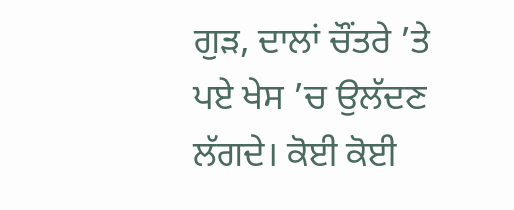ਗੁੜ, ਦਾਲਾਂ ਚੌਂਤਰੇ ’ਤੇ ਪਏ ਖੇਸ ’ਚ ਉਲੱਦਣ ਲੱਗਦੇ। ਕੋਈ ਕੋਈ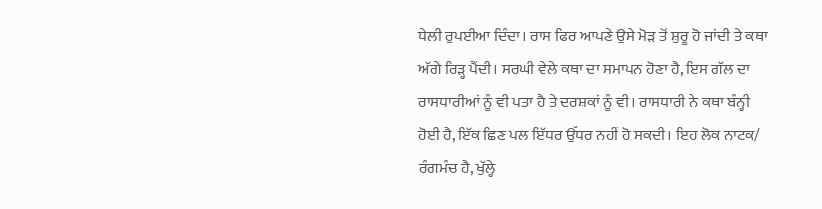ਧੇਲੀ ਰੁਪਈਆ ਦਿੰਦਾ। ਰਾਸ ਫਿਰ ਆਪਣੇ ਉਸੇ ਮੋੜ ਤੋਂ ਸ਼ੁਰੂ ਹੋ ਜਾਂਦੀ ਤੇ ਕਥਾ ਅੱਗੇ ਰਿੜ੍ਹ ਪੈਂਦੀ। ਸਰਘੀ ਵੇਲੇ ਕਥਾ ਦਾ ਸਮਾਪਨ ਹੋਣਾ ਹੈ, ਇਸ ਗੱਲ ਦਾ ਰਾਸਧਾਰੀਆਂ ਨੂੰ ਵੀ ਪਤਾ ਹੈ ਤੇ ਦਰਸ਼ਕਾਂ ਨੂੰ ਵੀ। ਰਾਸਧਾਰੀ ਨੇ ਕਥਾ ਬੰਨ੍ਹੀ ਹੋਈ ਹੈ, ਇੱਕ ਛਿਣ ਪਲ ਇੱਧਰ ਉੱਧਰ ਨਹੀਂ ਹੋ ਸਕਦੀ। ਇਹ ਲੋਕ ਨਾਟਕ/ ਰੰਗਮੰਚ ਹੈ, ਖੁੱਲ੍ਹੇ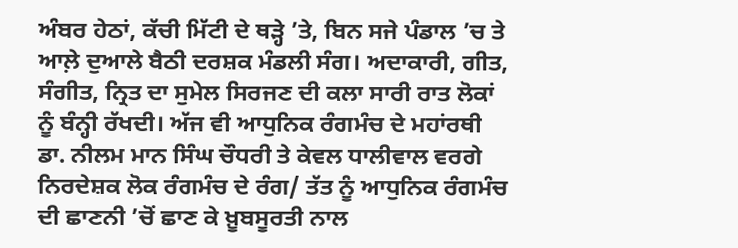ਅੰਬਰ ਹੇਠਾਂ, ਕੱਚੀ ਮਿੱਟੀ ਦੇ ਥੜ੍ਹੇ ’ਤੇ, ਬਿਨ ਸਜੇ ਪੰਡਾਲ ’ਚ ਤੇ ਆਲ਼ੇ ਦੁਆਲੇ ਬੈਠੀ ਦਰਸ਼ਕ ਮੰਡਲੀ ਸੰਗ। ਅਦਾਕਾਰੀ, ਗੀਤ, ਸੰਗੀਤ, ਨ੍ਰਿਤ ਦਾ ਸੁਮੇਲ ਸਿਰਜਣ ਦੀ ਕਲਾ ਸਾਰੀ ਰਾਤ ਲੋਕਾਂ ਨੂੰ ਬੰਨ੍ਹੀ ਰੱਖਦੀ। ਅੱਜ ਵੀ ਆਧੁਨਿਕ ਰੰਗਮੰਚ ਦੇ ਮਹਾਂਰਥੀ ਡਾ. ਨੀਲਮ ਮਾਨ ਸਿੰਘ ਚੌਧਰੀ ਤੇ ਕੇਵਲ ਧਾਲੀਵਾਲ ਵਰਗੇ ਨਿਰਦੇਸ਼ਕ ਲੋਕ ਰੰਗਮੰਚ ਦੇ ਰੰਗ/ ਤੱਤ ਨੂੰ ਆਧੁਨਿਕ ਰੰਗਮੰਚ ਦੀ ਛਾਣਨੀ ’ਚੋਂ ਛਾਣ ਕੇ ਖ਼ੂਬਸੂਰਤੀ ਨਾਲ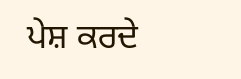ਪੇਸ਼ ਕਰਦੇ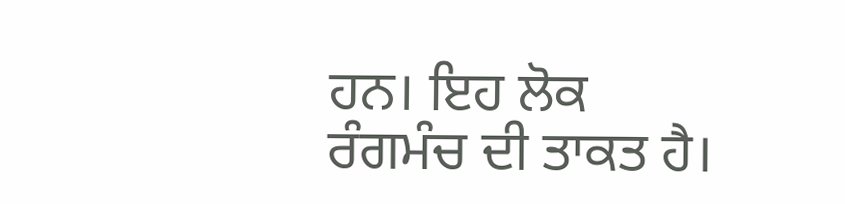ਹਨ। ਇਹ ਲੋਕ ਰੰਗਮੰਚ ਦੀ ਤਾਕਤ ਹੈ।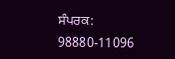ਸੰਪਰਕ: 98880-11096